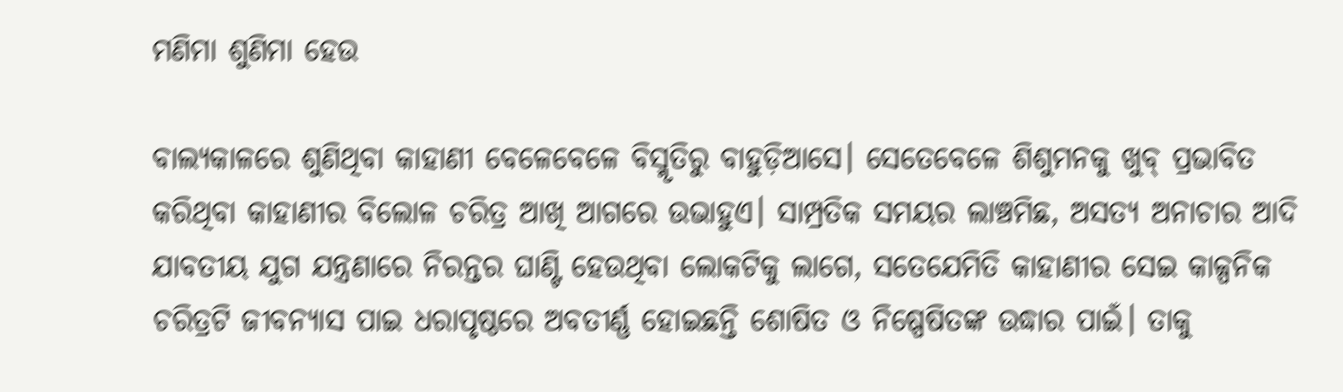ମଣିମା ଶୁଣିମା ହେଉ

ବାଲ୍ୟକାଳରେ ଶୁଣିଥିବା କାହାଣୀ ବେଳେବେଳେ ବିସ୍ମୃତିରୁ ବାହୁଡ଼ିଆସେ। ସେତେବେଳେ ଶିଶୁମନକୁ ଖୁବ୍‌ ପ୍ରଭାବିତ କରିଥିବା କାହାଣୀର ବିଲୋଳ ଚରିତ୍ର ଆଖି ଆଗରେ ଉଭାହୁଏ। ସାମ୍ପ୍ରତିକ ସମୟର ଲାଞ୍ଚମିଛ, ଅସତ୍ୟ ଅନାଚାର ଆଦି ଯାବତୀୟ ଯୁଗ ଯନ୍ତ୍ରଣାରେ ନିରନ୍ତର ଘାଣ୍ଟି ହେଉଥିବା ଲୋକଟିକୁ ଲାଗେ, ସତେଯେମିତି କାହାଣୀର ସେଇ କାଳ୍ପନିକ ଚରିତ୍ରଟି ଜୀବନ୍ୟାସ ପାଇ ଧରାପୃଷ୍ଠରେ ଅବତୀର୍ଣ୍ଣ ହୋଇଛନ୍ତି ଶୋଷିତ ଓ ନିଷ୍ପେଷିତଙ୍କ ଉଦ୍ଧାର ପାଇଁ। ତାକୁ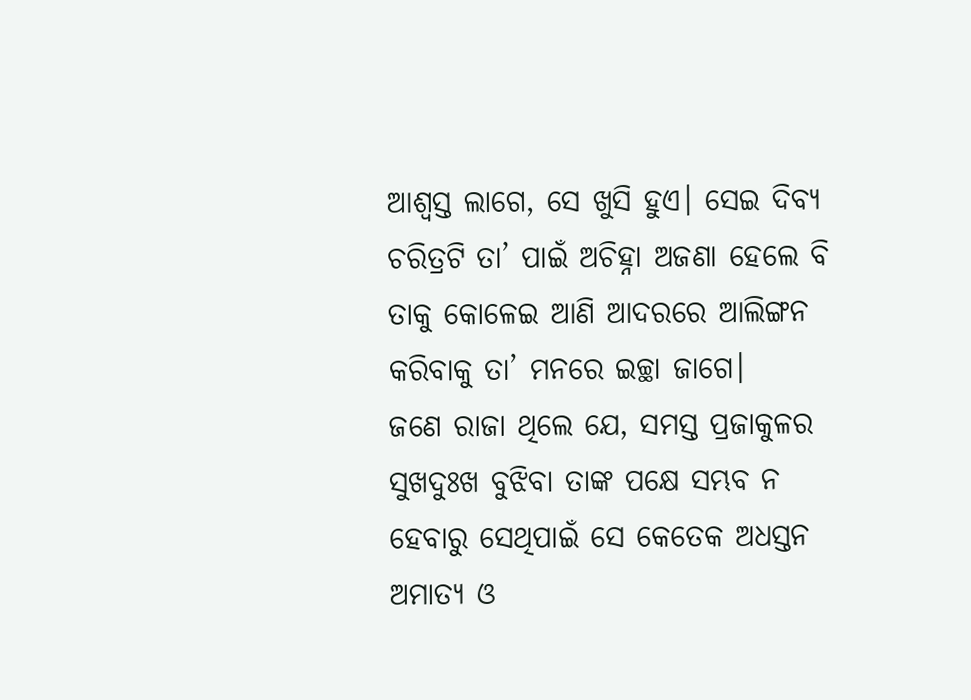ଆଶ୍ୱସ୍ତ ଲାଗେ, ସେ ଖୁସି ହୁଏ। ସେଇ ଦିବ୍ୟ ଚରିତ୍ରଟି ତା’ ପାଇଁ ଅଚିହ୍ନା ଅଜଣା ହେଲେ ବି ତାକୁ କୋଳେଇ ଆଣି ଆଦରରେ ଆଲିଙ୍ଗନ କରିବାକୁ ତା’ ମନରେ ଇଚ୍ଛା ଜାଗେ।
ଜଣେ ରାଜା ଥିଲେ ଯେ, ସମସ୍ତ ପ୍ରଜାକୁଳର ସୁଖଦୁଃଖ ବୁଝିବା ତାଙ୍କ ପକ୍ଷେ ସମ୍ଭବ ନ ହେବାରୁ ସେଥିପାଇଁ ସେ କେତେକ ଅଧସ୍ତନ ଅମାତ୍ୟ ଓ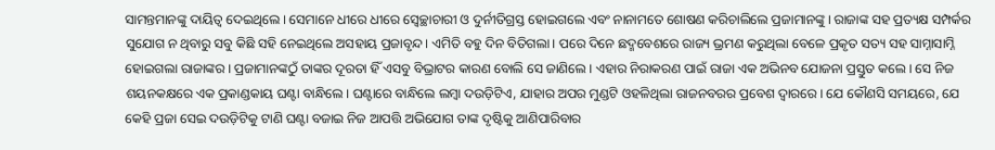ସାମନ୍ତମାନଙ୍କୁ ଦାୟିତ୍ୱ ଦେଇଥିଲେ। ସେମାନେ ଧୀରେ ଧୀରେ ସ୍ବେଚ୍ଛାଚାରୀ ଓ ଦୁର୍ନୀତିଗ୍ରସ୍ତ ହୋଇଗଲେ ଏବଂ ନାନାମତେ ଶୋଷଣ କରିଚାଲିଲେ ପ୍ରଜାମାନଙ୍କୁ। ରାଜାଙ୍କ ସହ ପ୍ରତ୍ୟକ୍ଷ ସମ୍ପର୍କର ସୁଯୋଗ ନ ଥିବାରୁ ସବୁ କିଛି ସହି ନେଇଥିଲେ ଅସହାୟ ପ୍ରଜାବୃନ୍ଦ। ଏମିତି ବହୁ ଦିନ ବିତିଗଲା। ପରେ ଦିନେ ଛଦ୍ମବେଶରେ ରାଜ୍ୟ ଭ୍ରମଣ କରୁଥିଲା ବେଳେ ପ୍ରକୃତ ସତ୍ୟ ସହ ସାମ୍ନାସାମ୍ନି ହୋଇଗଲା ରାଜାଙ୍କର। ପ୍ରଜାମାନଙ୍କଠୁଁ ତାଙ୍କର ଦୂରତା ହିଁ ଏସବୁ ବିଭ୍ରାଟର କାରଣ ବୋଲି ସେ ଜାଣିଲେ। ଏହାର ନିରାକରଣ ପାଇଁ ରାଜା ଏକ ଅଭିନବ ଯୋଜନା ପ୍ରସ୍ତୁତ କଲେ। ସେ ନିଜ ଶୟନକକ୍ଷରେ ଏକ ପ୍ରକାଣ୍ଡକାୟ ଘଣ୍ଟା ବାନ୍ଧିଲେ। ଘଣ୍ଟାରେ ବାନ୍ଧିଲେ ଲମ୍ବା ଦଉଡ଼ିଟିଏ, ଯାହାର ଅପର ମୁଣ୍ଡଟି ଓହଳିଥିଲା ରାଜନବରର ପ୍ରବେଶ ଦ୍ୱାରରେ। ଯେ କୌଣସି ସମୟରେ, ଯେ କେହି ପ୍ରଜା ସେଇ ଦଉଡ଼ିଟିକୁ ଟାଣି ଘଣ୍ଟା ବଜାଇ ନିଜ ଆପତ୍ତି ଅଭିଯୋଗ ତାଙ୍କ ଦୃଷ୍ଟିକୁ ଆଣିପାରିବାର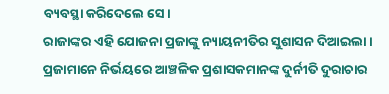ବ୍ୟବସ୍ଥା କରିଦେଲେ ସେ।
ରାଜାଙ୍କର ଏହି ଯୋଜନା ପ୍ରଜାଙ୍କୁ ନ୍ୟାୟନୀତିର ସୁଶାସନ ଦିଆଇଲା। ପ୍ରଜାମାନେ ନିର୍ଭୟରେ ଆଞ୍ଚଳିକ ପ୍ରଶାସକମାନଙ୍କ ଦୁର୍ନୀତି ଦୁରାଚାର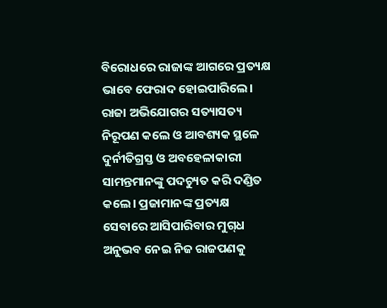ବିରୋଧରେ ରାଜାଙ୍କ ଆଗରେ ପ୍ରତ୍ୟକ୍ଷ ଭାବେ ଫେରାଦ ହୋଇପାରିଲେ। ରାଜା ଅଭିଯୋଗର ସତ୍ୟାସତ୍ୟ ନିରୂପଣ କଲେ ଓ ଆବଶ୍ୟକ ସ୍ଥଳେ ଦୁର୍ନୀତିଗ୍ରସ୍ତ ଓ ଅବହେଳାକାରୀ ସାମନ୍ତମାନଙ୍କୁ ପଦଚ୍ୟୁତ କରି ଦଣ୍ଡିତ କଲେ। ପ୍ରଜାମାନଙ୍କ ପ୍ରତ୍ୟକ୍ଷ ସେବାରେ ଆସିପାରିବାର ମୁଗ୍‌ଧ ଅନୁଭବ ନେଇ ନିଜ ରାଜପଣକୁ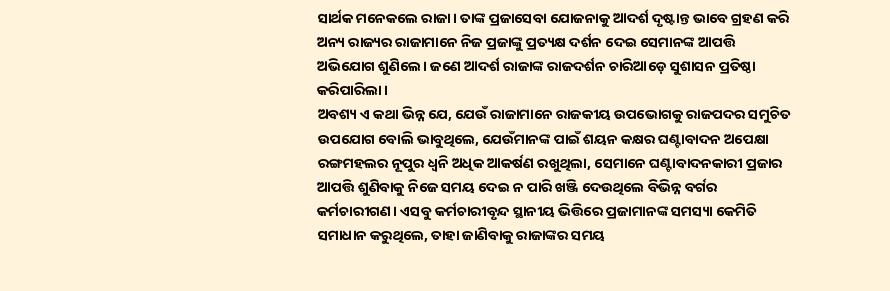ସାର୍ଥକ ମନେକଲେ ରାଜା। ତାଙ୍କ ପ୍ରଜାସେବା ଯୋଜନାକୁ ଆଦର୍ଶ ଦୃଷ୍ଟାନ୍ତ ଭାବେ ଗ୍ରହଣ କରି ଅନ୍ୟ ରାଜ୍ୟର ରାଜାମାନେ ନିଜ ପ୍ରଜାଙ୍କୁ ପ୍ରତ୍ୟକ୍ଷ ଦର୍ଶନ ଦେଇ ସେମାନଙ୍କ ଆପତ୍ତି ଅଭିଯୋଗ ଶୁଣିଲେ। ଜଣେ ଆଦର୍ଶ ରାଜାଙ୍କ ରାଜଦର୍ଶନ ଚାରିଆଡ଼େ ସୁଶାସନ ପ୍ରତିଷ୍ଠା କରିପାରିଲା।
ଅବଶ୍ୟ ଏ କଥା ଭିନ୍ନ ଯେ, ଯେଉଁ ରାଜାମାନେ ରାଜକୀୟ ଉପଭୋଗକୁ ରାଜପଦର ସମୁଚିତ ଉପଯୋଗ ବୋଲି ଭାବୁଥିଲେ, ଯେଉଁମାନଙ୍କ ପାଇଁ ଶୟନ କକ୍ଷର ଘଣ୍ଟାବାଦନ ଅପେକ୍ଷା ରଙ୍ଗମହଲର ନୂପୁର ଧ୍ୱନି ଅଧିକ ଆକର୍ଷଣ ରଖୁଥିଲା, ସେମାନେ ଘଣ୍ଟାବାଦନକାରୀ ପ୍ରଜାର ଆପତ୍ତି ଶୁଣିବାକୁ ନିଜେ ସମୟ ଦେଇ ନ ପାରି ଖଞ୍ଜି ଦେଉଥିଲେ ବିଭିନ୍ନ ବର୍ଗର କର୍ମଚାରୀଗଣ। ଏସବୁ କର୍ମଚାରୀବୃନ୍ଦ ସ୍ଥାନୀୟ ଭିତ୍ତିରେ ପ୍ରଜାମାନଙ୍କ ସମସ୍ୟା କେମିତି ସମାଧାନ କରୁଥିଲେ, ତାହା ଜାଣିବାକୁ ରାଜାଙ୍କର ସମୟ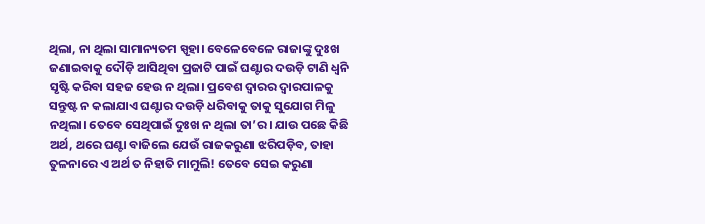ଥିଲା, ନା ଥିଲା ସାମାନ୍ୟତମ ସ୍ପୃହା। ବେଳେବେଳେ ରାଜାଙ୍କୁ ଦୁଃଖ ଜଣାଇବାକୁ ଦୌଡ଼ି ଆସିଥିବା ପ୍ରଜାଟି ପାଇଁ ଘଣ୍ଟାର ଦଉଡ଼ି ଟାଣି ଧ୍ୱନି ସୃଷ୍ଟି କରିବା ସହଜ ହେଉ ନ ଥିଲା। ପ୍ରବେଶ ଦ୍ୱାରର ଦ୍ୱାରପାଳକୁ ସନ୍ତୁଷ୍ଟ ନ କଲାଯାଏ ଘଣ୍ଟାର ଦଉଡ଼ି ଧରିବାକୁ ତାକୁ ସୁଯୋଗ ମିଳୁ ନଥିଲା। ତେବେ ସେଥିପାଇଁ ଦୁଃଖ ନ ଥିଲା ତା’ର। ଯାଉ ପଛେ କିଛି ଅର୍ଥ, ଥରେ ଘଣ୍ଟା ବାଜିଲେ ଯେଉଁ ରାଜକରୁଣା ଝରିପଡ଼ିବ, ତାହା ତୁଳନାରେ ଏ ଅର୍ଥ ତ ନିହାତି ମାମୁଲି! ତେବେ ସେଇ କରୁଣା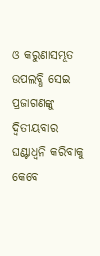ଓ କରୁଣାସମ୍ଭୂତ ଉପଲବ୍ଧି ସେଇ ପ୍ରଜାଗଣଙ୍କୁ ଦ୍ୱିତୀୟବାର ଘଣ୍ଟାଧ୍ୱନି କରିବାକୁ କେବେ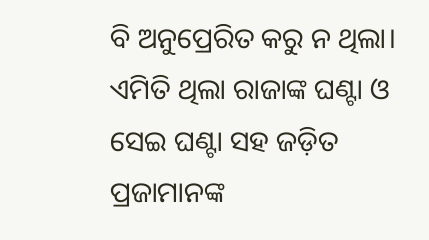ବି ଅନୁପ୍ରେରିତ କରୁ ନ ଥିଲା। ଏମିତି ଥିଲା ରାଜାଙ୍କ ଘଣ୍ଟା ଓ ସେଇ ଘଣ୍ଟା ସହ ଜଡ଼ିତ ପ୍ରଜାମାନଙ୍କ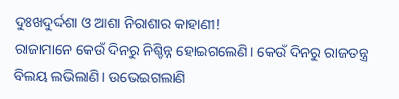ଦୁଃଖଦୁର୍ଦ୍ଦଶା ଓ ଆଶା ନିରାଶାର କାହାଣୀ!
ରାଜାମାନେ କେଉଁ ଦିନରୁ ନିଶ୍ଚିନ୍ନ ହୋଇଗଲେଣି। କେଉଁ ଦିନରୁ ରାଜତନ୍ତ୍ର ବିଲୟ ଲଭିଲାଣି। ଉଭେଇଗଲାଣି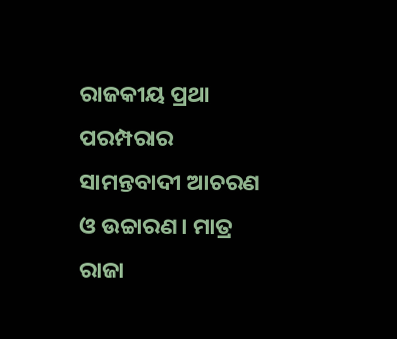ରାଜକୀୟ ପ୍ରଥା ପରମ୍ପରାର ସାମନ୍ତବାଦୀ ଆଚରଣ ଓ ଉଚ୍ଚାରଣ। ମାତ୍ର ରାଜା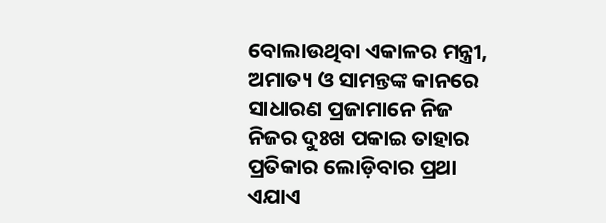ବୋଲାଉଥିବା ଏକାଳର ମନ୍ତ୍ରୀ, ଅମାତ୍ୟ ଓ ସାମନ୍ତଙ୍କ କାନରେ ସାଧାରଣ ପ୍ରଜାମାନେ ନିଜ ନିଜର ଦୁଃଖ ପକାଇ ତାହାର ପ୍ରତିକାର ଲୋଡ଼ିବାର ପ୍ରଥା ଏଯାଏ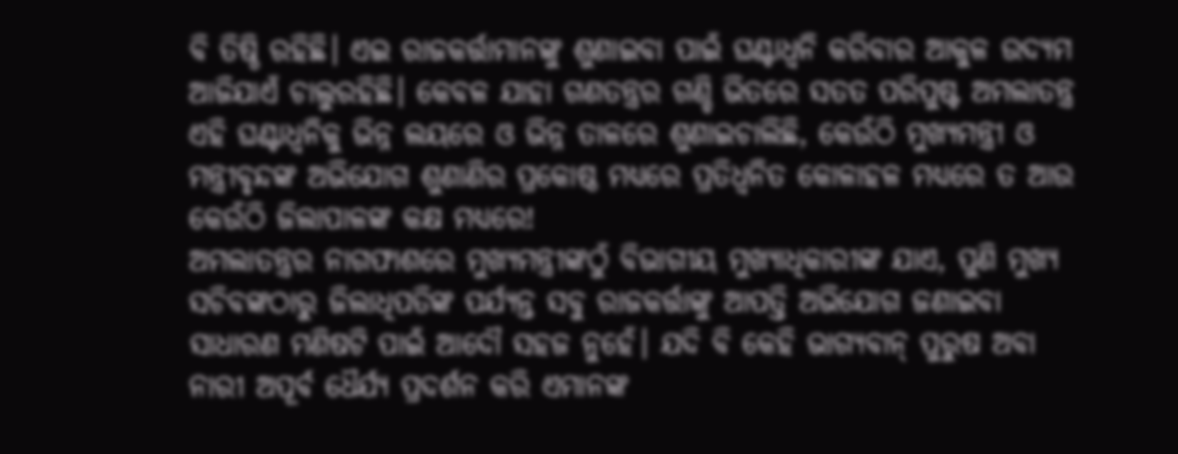ବି ତିଷ୍ଠି ରହିଛି। ଏଇ ରାଜକର୍ତ୍ତାମାନଙ୍କୁ ଶୁଣାଇବା ପାଇଁ ଘଣ୍ଟାଧ୍ୱନି କରିବାର ଆକୁଳ ଉଦ୍ୟମ ଆଜିଯାଏଁ ଚାଲୁରହିଛି। କେବଳ ଯାହା ଗଣତନ୍ତ୍ରର ଗଣ୍ଡି ଭିତରେ ସତତ ପରିପୁଷ୍ଟ ଅମଲାତନ୍ତ୍ର ଏହି ଘଣ୍ଟାଧ୍ୱନିକୁ ଭିନ୍ନ ଲୟରେ ଓ ଭିନ୍ନ ତାଳରେ ଶୁଣାଇଚାଲିଛି, କେଉଁଠି ମୁଖ୍ୟମନ୍ତ୍ରୀ ଓ ମନ୍ତ୍ରୀବୃନ୍ଦଙ୍କ ଅଭିଯୋଗ ଶୁଣାଣିର ପ୍ରକୋଷ୍ଠ ମଧ୍ୟରେ ପ୍ରତିଧ୍ୱନିତ କୋଳାହଳ ମଧ୍ୟରେ ତ ଆଉ କେଉଁଠି ଜିଲାପାଳଙ୍କ କକ୍ଷ ମଧ୍ୟରେ!
ଅମଲାତନ୍ତ୍ରର ନାଗଫାଶରେ ମୁଖ୍ୟମନ୍ତ୍ରୀଙ୍କଠୁଁ ବିଭାଗୀୟ ମୁଖ୍ୟାଧିକାରୀଙ୍କ ଯାଏ, ପୁଣି ମୁଖ୍ୟ ସଚିବଙ୍କଠାରୁ ଜିଲାଧିପତିଙ୍କ ପର୍ଯ୍ୟନ୍ତ ସବୁ ରାଜକର୍ତ୍ତାଙ୍କୁ ଆପତ୍ତି ଅଭିଯୋଗ ଜଣାଇବା ସାଧାରଣ ମଣିଷଟି ପାଇଁ ଆଦୌ ସହଜ ନୁହେଁ। ଯଦି ବି କେହି ଭାଗ୍ୟବାନ୍‌ ପୁରୁଷ ଅବା ନାରୀ ଅପୂର୍ବ ଧୈର୍ଯ୍ୟ ପ୍ରଦର୍ଶନ କରି ଏମାନଙ୍କ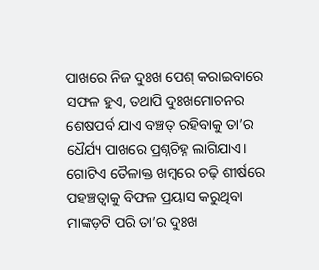ପାଖରେ ନିଜ ଦୁଃଖ ପେଶ୍‌ କରାଇବାରେ ସଫଳ ହୁଏ, ତଥାପି ଦୁଃଖମୋଚନର ଶେଷପର୍ବ ଯାଏ ବଞ୍ଚତ୍ ରହିବାକୁ ତା’ର ଧୈର୍ଯ୍ୟ ପାଖରେ ପ୍ରଶ୍ନଚିହ୍ନ ଲାଗିଯାଏ। ଗୋଟିଏ ତୈଳାକ୍ତ ଖମ୍ବରେ ଚଢ଼ି ଶୀର୍ଷରେ ପହଞ୍ଚତ୍ବାକୁ ବିଫଳ ପ୍ରୟାସ କରୁଥିବା ମାଙ୍କଡ଼ଟି ପରି ତା’ର ଦୁଃଖ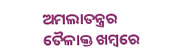ଅମଲାତନ୍ତ୍ରର ତୈଳାକ୍ତ ଖମ୍ବରେ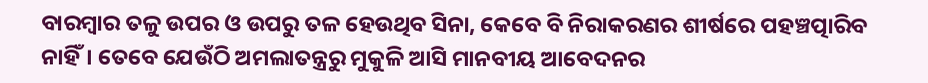ବାରମ୍ବାର ତଳୁ ଉପର ଓ ଉପରୁ ତଳ ହେଉଥିବ ସିନା, କେବେ ବି ନିରାକରଣର ଶୀର୍ଷରେ ପହଞ୍ଚତ୍ପାରିବ ନାହିଁ। ତେବେ ଯେଉଁଠି ଅମଲାତନ୍ତ୍ରରୁ ମୁକୁଳି ଆସି ମାନବୀୟ ଆବେଦନର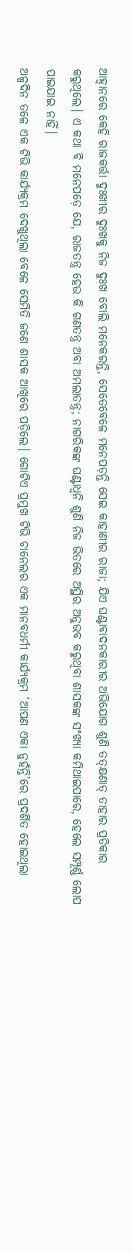ଆହ୍ବାନରେ କେହି ରାଜକର୍ତ୍ତା ଦୁଃଖୀର ଦୁଃଖକୁ ନିଜ ଦୁଃଖ ବୋଲି ମନେକରନ୍ତି, ସେତେବେଳେ ମନେପଡ଼ନ୍ତି ସେଇ କାହାଣୀର ରାଜା; ଯିଏ ଘଣ୍ଟାବାଦନକାରୀର ଅଭିଯୋଗ ଶୁଣି ତତ୍‌କ୍ଷଣାତ୍‌ ତାହାର ପ୍ରତିକାର କରୁଥିଲେ। ଏ କଥା ବି ମନେପଡ଼େ ଯେ, ରାଜତନ୍ତ୍ର ହେଉ କି ଗଣତନ୍ତ୍ର ଅବା ଅମଲାତନ୍ତ୍ର; ନାଗରିକଙ୍କ ଘଣ୍ଟାଧ୍ୱନି ଶୁଣି ନିଜ ଭିତରେ ଅସ୍ଥିର ଅନୁଭବ କରୁଥିବା ଶାସକଙ୍କ ସଂଖ୍ୟା କମିଥାଇପାରେ, ହେଲେ ସମ୍ପୂର୍ଣ୍ଣ ଲୋପ ପାଇଯାଇ ନାହିଁ।
ଅଳ୍ପଦିନ ତଳେ ଏକ ଟିଭି କାର୍ଯ୍ୟକ୍ରମ ଦେଖୁଥିଲା ବେଳେ ସେମିତି ଜଣେ ଶାସକ ଆଖିରେ ପଡ଼ିଲେ। ଗୋଟିଏ ପ୍ରମୁଖ ଟିଭି ଚାନେଲର ଏକ ମାନବଧର୍ମୀ କାର୍ଯ୍ୟକ୍ରମ ‘ଆପଣ ଏକା ନୁହଁନ୍ତି’ରେ ପ୍ରଦର୍ଶିତ ହୋଇଥିଲା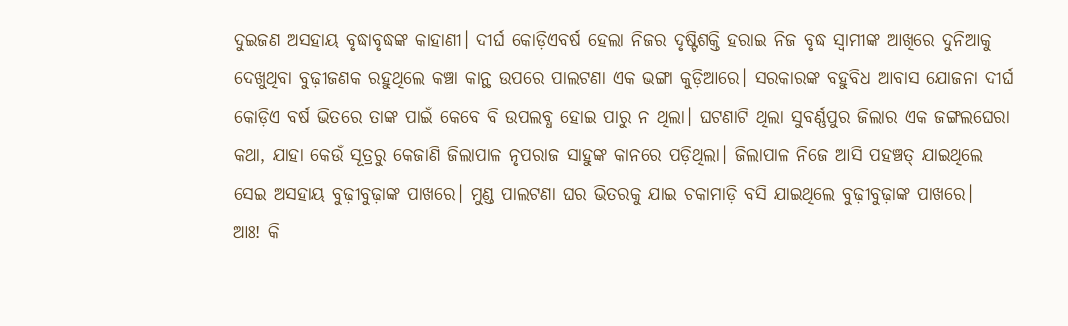ଦୁଇଜଣ ଅସହାୟ ବୃଦ୍ଧାବୃଦ୍ଧଙ୍କ କାହାଣୀ। ଦୀର୍ଘ କୋଡ଼ିଏବର୍ଷ ହେଲା ନିଜର ଦୃଷ୍ଟିଶକ୍ତି ହରାଇ ନିଜ ବୃଦ୍ଧ ସ୍ବାମୀଙ୍କ ଆଖିରେ ଦୁନିଆକୁ ଦେଖୁଥିବା ବୁଢ଼ୀଜଣକ ରହୁଥିଲେ କଞ୍ଚା କାନ୍ଥ ଉପରେ ପାଲଟଣା ଏକ ଭଙ୍ଗା କୁଡ଼ିଆରେ। ସରକାରଙ୍କ ବହୁବିଧ ଆବାସ ଯୋଜନା ଦୀର୍ଘ କୋଡ଼ିଏ ବର୍ଷ ଭିତରେ ତାଙ୍କ ପାଇଁ କେବେ ବି ଉପଲବ୍ଧ ହୋଇ ପାରୁ ନ ଥିଲା। ଘଟଣାଟି ଥିଲା ସୁବର୍ଣ୍ଣପୁର ଜିଲାର ଏକ ଜଙ୍ଗଲଘେରା କଥା, ଯାହା କେଉଁ ସୂତ୍ରରୁ କେଜାଣି ଜିଲାପାଳ ନୃପରାଜ ସାହୁଙ୍କ କାନରେ ପଡ଼ିଥିଲା। ଜିଲାପାଳ ନିଜେ ଆସି ପହଞ୍ଚତ୍ ଯାଇଥିଲେ ସେଇ ଅସହାୟ ବୁଢ଼ୀବୁଢ଼ାଙ୍କ ପାଖରେ। ମୁଣ୍ଡ ପାଲଟଣା ଘର ଭିତରକୁ ଯାଇ ଚକାମାଡ଼ି ବସି ଯାଇଥିଲେ ବୁଢ଼ୀବୁଢ଼ାଙ୍କ ପାଖରେ।
ଆଃ! କି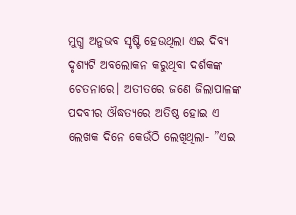ମୁଗ୍ଧ ଅନୁଭବ ସୃଷ୍ଟି ହେଉଥିଲା ଏଇ ଦିବ୍ୟ ଦୃଶ୍ୟଟି ଅବଲୋକନ କରୁଥିବା ଦର୍ଶକଙ୍କ ଚେତନାରେ। ଅତୀତରେ ଜଣେ ଜିଲାପାଳଙ୍କ ପଦବୀର ଔଦ୍ଧତ୍ୟରେ ଅତିଷ୍ଠ ହୋଇ ଏ ଲେଖକ ଦିନେ କେଉଁଠି ଲେଖିଥିଲା- ”ଏଇ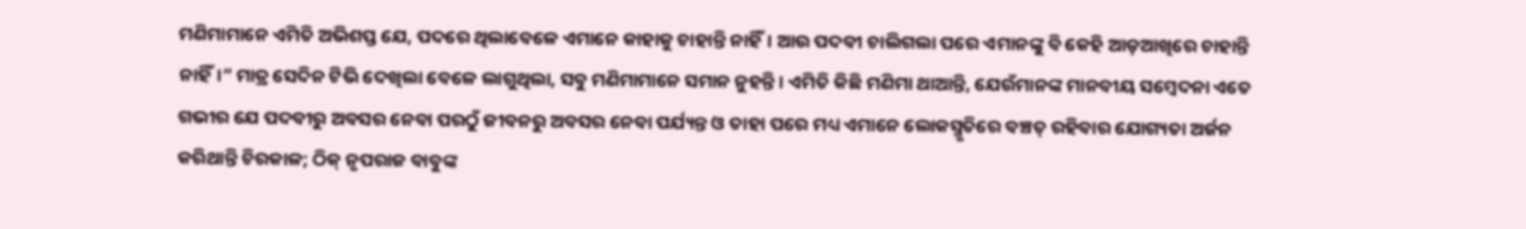ମଣିମାମାନେ ଏମିତି ଅଭିଶପ୍ତ ଯେ, ପଦରେ ଥିଲାବେଳେ ଏମାନେ କାହାକୁ ଚାହାନ୍ତି ନାହିଁ। ଆଉ ପଦବୀ ଚାଲିଗଲା ପରେ ଏମାନଙ୍କୁ ବି କେହି ଆଡ଼ଆଖିରେ ଚାହାନ୍ତି ନାହିଁ।“ ମାତ୍ର ସେଦିନ ଟିଭି ଦେଖିଲା ବେଳେ ଲାଗୁଥିଲା, ସବୁ ମଣିମାମାନେ ସମାନ ନୁହନ୍ତି। ଏମିତି କିଛି ମଣିମା ଥାଆନ୍ତି, ଯେଉଁମାନଙ୍କ ମାନବୀୟ ସମ୍ବେଦନା ଏତେ ଗଭୀର ଯେ ପଦବୀରୁ ଅବସର ନେବା ପରଠୁଁ ଜୀବନରୁ ଅବସର ନେବା ପର୍ଯ୍ୟନ୍ତ ଓ ତାହା ପରେ ମଧ୍ୟ ଏମାନେ ଲୋକସ୍ମୃତିରେ ବଞ୍ଚତ୍ ରହିବାର ଯୋଗ୍ୟତା ଅର୍ଜନ କରିଥାନ୍ତି ଚିରକାଳ; ଠିକ୍‌ ନୃପରାଜ ବାବୁଙ୍କ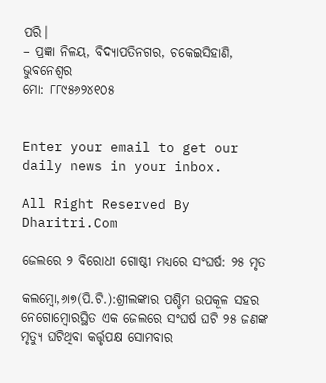ପରି।
– ପ୍ରଜ୍ଞା ନିଳୟ, ବିଦ୍ୟାପତିନଗର, ଚକେଇସିହାଣି, ଭୁବନେଶ୍ୱର
ମୋ: ୮୮୯୫୬୨୪୧୦୫


Enter your email to get our daily news in your inbox.

All Right Reserved By Dharitri.Com

ଜେଲରେ ୨ ବିରୋଧୀ ଗୋଷ୍ଠୀ ମଧ୍ୟରେ ସଂଘର୍ଷ: ୨୫ ମୃତ

କଲମ୍ବୋ,୬ା୭(ପି.ଟି.):ଶ୍ରୀଲଙ୍କାର ପଶ୍ଚିମ ଉପକୂଳ ସହର ନେଗୋମ୍ବୋରସ୍ଥିତ ଏକ ଜେଲରେ ସଂଘର୍ଷ ଘଟି ୨୫ ଜଣଙ୍କ ମୃତ୍ୟୁ ଘଟିଥିବା କର୍ତ୍ତୃପକ୍ଷ ସୋମବାର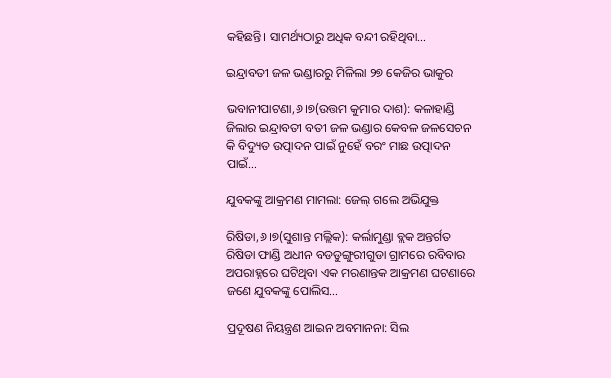କହିଛନ୍ତି। ସାମର୍ଥ୍ୟଠାରୁ ଅଧିକ ବନ୍ଦୀ ରହିଥିବା…

ଇନ୍ଦ୍ରାବତୀ ଜଳ ଭଣ୍ଡାରରୁ ମିଳିଲା ୨୭ କେଜିର ଭାକୁର

ଭବାନୀପାଟଣା,୬।୭(ଉତ୍ତମ କୁମାର ଦାଶ): କଳାହାଣ୍ଡି ଜିଲାର ଇନ୍ଦ୍ରାବତୀ ବତୀ ଜଳ ଭଣ୍ଡାର କେବଳ ଜଳସେଚନ କି ବିଦ୍ୟୁତ ଉତ୍ପାଦନ ପାଇଁ ନୁହେଁ ବରଂ ମାଛ ଉତ୍ପାଦନ ପାଇଁ…

ଯୁବକଙ୍କୁ ଆକ୍ରମଣ ମାମଲା: ଜେଲ୍‌ ଗଲେ ଅଭିଯୁକ୍ତ

ରିଷିଡା,୬।୭(ସୁଶାନ୍ତ ମଲ୍ଲିକ): କର୍ଲାମୁଣ୍ଡା ବ୍ଲକ ଅନ୍ତର୍ଗତ ରିଷିଡା ଫାଣ୍ଡି ଅଧୀନ ବଡଡୁଙ୍ଗୁରୀଗୁଡା ଗ୍ରାମରେ ରବିବାର ଅପରାହ୍ନରେ ଘଟିଥିବା ଏକ ମରଣାନ୍ତକ ଆକ୍ରମଣ ଘଟଣାରେ ଜଣେ ଯୁବକଙ୍କୁ ପୋଲିସ…

ପ୍ରଦୂଷଣ ନିୟନ୍ତ୍ରଣ ଆଇନ ଅବମାନନା: ସିଲ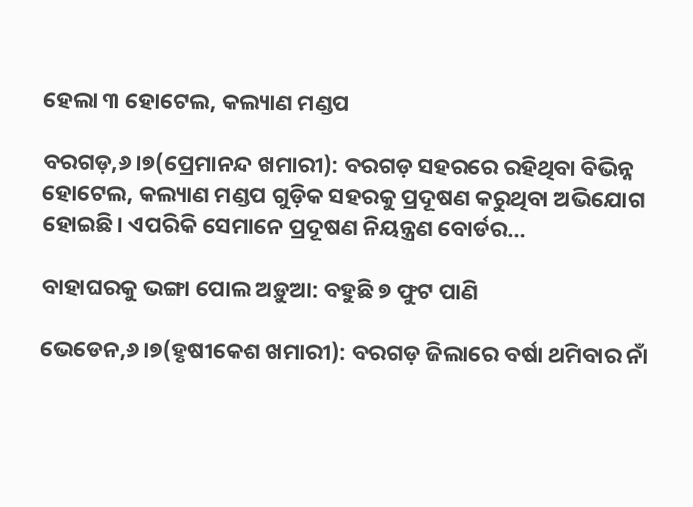ହେଲା ୩ ହୋଟେଲ, କଲ୍ୟାଣ ମଣ୍ଡପ

ବରଗଡ଼,୬।୭(ପ୍ରେମାନନ୍ଦ ଖମାରୀ): ବରଗଡ଼ ସହରରେ ରହିଥିବା ବିଭିନ୍ନ ହୋଟେଲ, କଲ୍ୟାଣ ମଣ୍ଡପ ଗୁଡ଼ିକ ସହରକୁ ପ୍ରଦୂଷଣ କରୁଥିବା ଅଭିଯୋଗ ହୋଇଛି। ଏପରିକି ସେମାନେ ପ୍ରଦୂଷଣ ନିୟନ୍ତ୍ରଣ ବୋର୍ଡର…

ବାହାଘରକୁ ଭଙ୍ଗା ପୋଲ ଅଡ଼ୁଆ: ବହୁଛି ୭ ଫୁଟ ପାଣି

ଭେଡେନ,୬।୭(ହୃଷୀକେଶ ଖମାରୀ): ବରଗଡ଼ ଜିଲାରେ ବର୍ଷା ଥମିବାର ନାଁ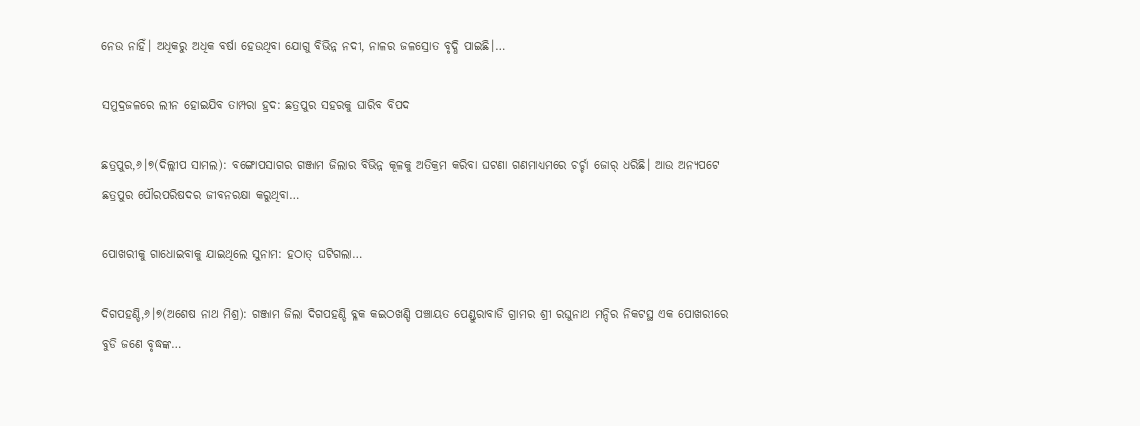ନେଉ ନାହିଁ। ଅଧିକରୁ ଅଧିକ ବର୍ଷା ହେଉଥିବା ଯୋଗୁ ବିଭିନ୍ନ ନଦୀ, ନାଳର ଜଳସ୍ରୋତ ବୃଦ୍ଧି ପାଇଛି।…

ସମୁଦ୍ରଜଳରେ ଲୀନ ହୋଇଯିବ ତାମ୍ପରା ହ୍ରଦ: ଛତ୍ରପୁର ସହରକୁ ଘାରିବ ବିପଦ

ଛତ୍ରପୁର,୬।୭(ଦିଲ୍ଲୀପ ସାମଲ): ବଙ୍ଗୋପସାଗର ଗଞ୍ଜାମ ଜିଲାର ବିଭିନ୍ନ କୂଳକୁ ଅତିକ୍ରମ କରିବା ଘଟଣା ଗଣମାଧ୍ୟମରେ ଚର୍ଚ୍ଚା ଜୋର୍‌ ଧରିଛି। ଆଉ ଅନ୍ୟପଟେ ଛତ୍ରପୁର ପୌରପରିଷଦର ଜୀବନରକ୍ଷା କରୁଥିବା…

ପୋଖରୀକୁ ଗାଧୋଇବାକୁ ଯାଇଥିଲେ ସୁନାମ: ହଠାତ୍‌ ଘଟିଗଲା…

ଦିଗପହଣ୍ଡି,୬।୭(ଅଶେଷ ନାଥ ମିଶ୍ର): ଗଞ୍ଜାମ ଜିଲା ଦିଗପହଣ୍ଡି ବ୍ଳକ କଇଠଖଣ୍ଡି ପଞ୍ଚାୟତ ପେଣ୍ଡୁରାବାଡି ଗ୍ରାମର ଶ୍ରୀ ରଘୁନାଥ ମନ୍ଦିର ନିକଟସ୍ଥ ଏକ ପୋଖରୀରେ ବୁଡି ଜଣେ ବୃଦ୍ଧଙ୍କ…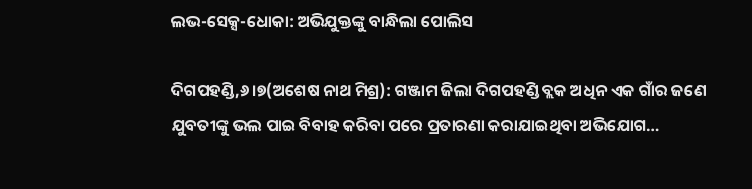ଲଭ-ସେକ୍ସ-ଧୋକା: ଅଭିଯୁକ୍ତଙ୍କୁ ବାନ୍ଧିଲା ପୋଲିସ

ଦିଗପହଣ୍ଡି,୬।୭(ଅଶେଷ ନାଥ ମିଶ୍ର): ଗଞ୍ଜାମ ଜିଲା ଦିଗପହଣ୍ଡି ବ୍ଲକ ଅଧିନ ଏକ ଗାଁର ଜଣେ ଯୁବତୀଙ୍କୁ ଭଲ ପାଇ ବିବାହ କରିବା ପରେ ପ୍ରତାରଣା କରାଯାଇଥିବା ଅଭିଯୋଗ…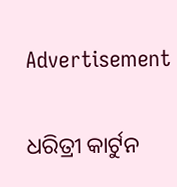Advertisement

ଧରିତ୍ରୀ କାର୍ଟୁନ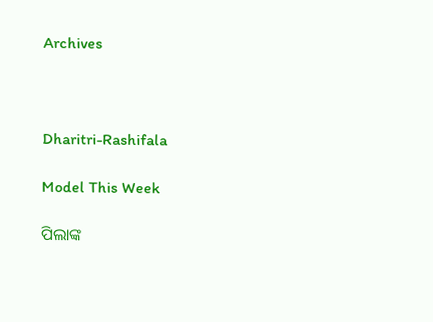Archives



Dharitri-Rashifala

Model This Week

ପିଲାଙ୍କ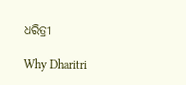ଧରିତ୍ରୀ

Why Dharitri